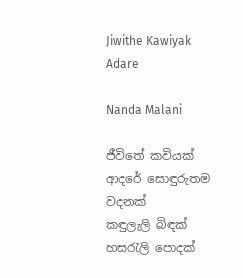Jiwithe Kawiyak Adare

Nanda Malani

ජීවිතේ කවියක්
ආදරේ සොඳුරුතම වදනක්
කඳුලැලි බිඳක් හසරැලි පොදක්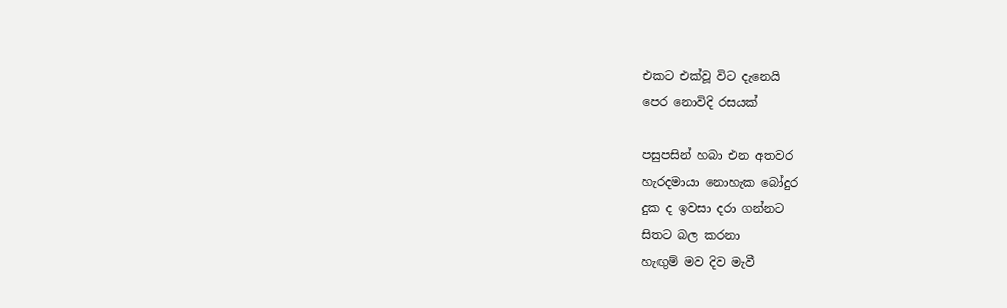එකට එක්වූ විට දැනෙයි
පෙර නොවිදි රසයක්

පසුපසින් හබා එන අතවර
හැරදමායා නොහැක බෝදුර
දුක ද ඉවසා දරා ගන්නට
සිතට බල කරනා
හැඟුම් මව දිව මැවී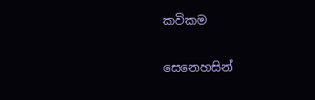කවිකම

සෙනෙහසින්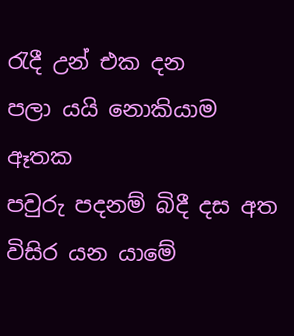රැදී උන් එක දන
පලා යයි නොකියාම ඈතක
පවුරු පදනම් බිදී දස අත
විසිර යන යාමේ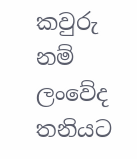කවුරු නම් ලංවේද තනියට